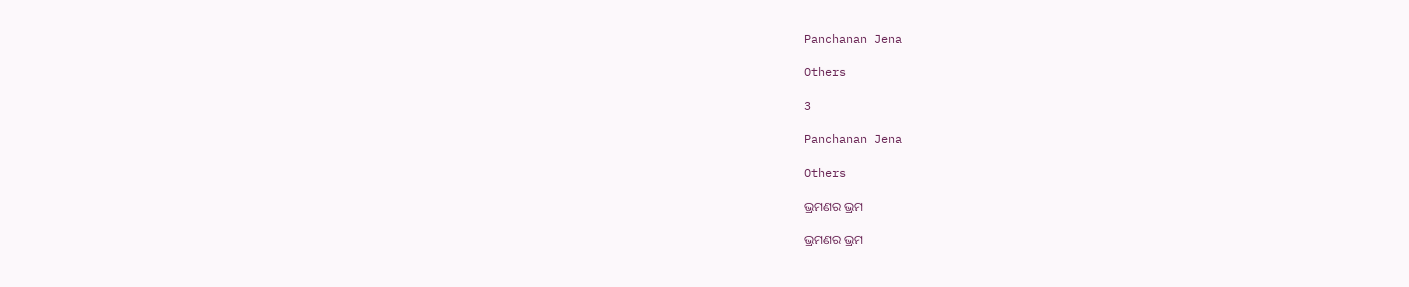Panchanan Jena

Others

3

Panchanan Jena

Others

ଭ୍ରମଣର ଭ୍ରମ

ଭ୍ରମଣର ଭ୍ରମ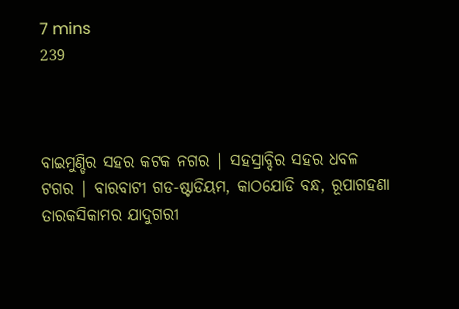7 mins
239



ବାଇମୁଣ୍ଡିର ସହର କଟକ ନଗର | ସହସ୍ରାବ୍ଦିର ସହର ଧବଳ ଟଗର | ବାରବାଟୀ ଗଡ-ଷ୍ଟାଡିୟମ, କାଠଯୋଡି ବନ୍ଧ, ରୂପାଗହଣା ତାରକସିକାମର ଯାଦୁଗରୀ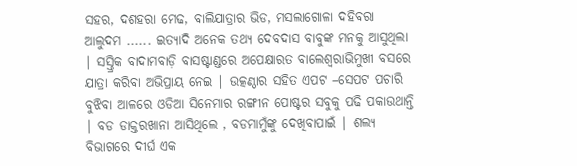ସହର, ଦଶହରା ମେଢ, ବାଲିଯାତ୍ରାର ଭିଡ, ମସଲାଗୋଳା ଦହିବରା ଆଲୁଦମ ...... ଇତ୍ୟାଦି ଅନେକ ତଥ୍ୟ ଦେବଦାସ ବାବୁଙ୍କ ମନକୁ ଆସୁଥିଲା | ସସ୍ତ୍ରିକ ବାଦାମବାଡ଼ି ବାସଷ୍ଟାଣ୍ଡରେ ଅପେକ୍ଷାରତ ବାଲେଶ୍ବରାଭିମୁଖୀ ବସରେ ଯାତ୍ରା କରିବା ଅଭିପ୍ରାୟ ନେଇ | ଉତ୍କଣ୍ଠାର ସହିତ ଏପଟ –ସେପଟ ପଚାରି ବୁଝିବା ଆଳରେ ଓଡିଆ ସିନେମାର ରଙ୍ଗୀନ ପୋଷ୍ଟର ସବୁକୁ ପଢି ପକାଉଥାନ୍ତି | ବଡ ଡାକ୍ତରଖାନା ଆସିଥିଲେ , ବଡମାମୁଁଙ୍କୁ ଦେଖିବାପାଇଁ | ଶଲ୍ୟ ବିଭାଗରେ ଦୀର୍ଘ ଏକ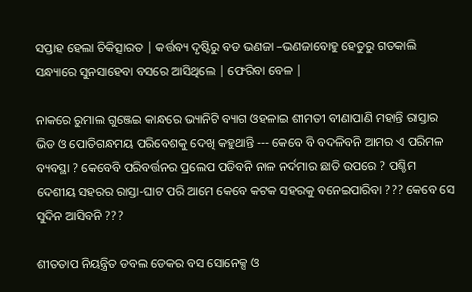ସପ୍ତାହ ହେଲା ଚିକିତ୍ସାରତ | କର୍ତ୍ତବ୍ୟ ଦୃଷ୍ଟିରୁ ବଡ ଭଣଜା –ଭଣଜାବୋହୁ ହେତୁରୁ ଗତକାଲି ସନ୍ଧ୍ୟାରେ ସୁନସାହେବା ବସରେ ଆସିଥିଲେ | ଫେରିବା ବେଳ |

ନାକରେ ରୁମାଲ ଗୁଞ୍ଜେଇ କାନ୍ଧରେ ଭ୍ୟାନିଟି ବ୍ୟାଗ ଓହଳାଇ ଶୀମତୀ ବୀଣାପାଣି ମହାନ୍ତି ରାସ୍ତାର ଭିଡ ଓ ପୋତିଗନ୍ଧମୟ ପରିବେଶକୁ ଦେଖି କହୁଥାନ୍ତି --- କେବେ ବି ବଦଳିବନି ଆମର ଏ ପରିମଳ ବ୍ୟବସ୍ଥା ? କେବେବି ପରିବର୍ତ୍ତନର ପ୍ରଲେପ ପଡିବନି ନାଳ ନର୍ଦମାର ଛାତି ଉପରେ ? ପଶ୍ଚିମ ଦେଶୀୟ ସହରର ରାସ୍ତା-ଘାଟ ପରି ଆମେ କେବେ କଟକ ସହରକୁ ବନେଇପାରିବା ??? କେବେ ସେ ସୁଦିନ ଆସିବନି ???

ଶୀତତାପ ନିୟନ୍ତ୍ରିତ ଡବଲ ଡେକର ବସ ସୋନେକ୍ସ ଓ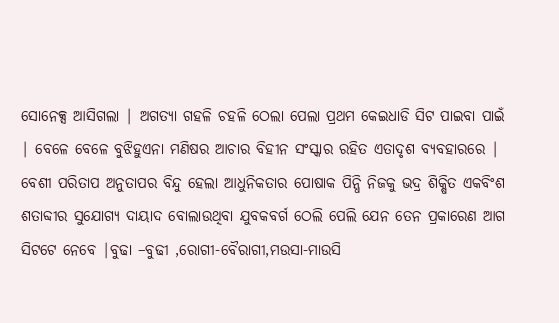ସୋନେକ୍ସ ଆସିଗଲା | ଅଗତ୍ୟା ଗହଳି ଚହଳି ଠେଲା ପେଲା ପ୍ରଥମ କେଇଧାଡି ସିଟ ପାଇବା ପାଇଁ | ବେଳେ ବେଳେ ବୁଝିହୁଏନା ମଣିଷର ଆଚାର ବିହୀନ ସଂସ୍କାର ରହିତ ଏତାଦୃଶ ବ୍ୟବହାରରେ | ବେଶୀ ପରିତାପ ଅନୁତାପର ବିନ୍ଦୁ ହେଲା ଆଧୁନିକତାର ପୋଷାକ ପିନ୍ଧି ନିଜକୁ ଭଦ୍ର ଶିକ୍ଷିତ ଏକବିଂଶ ଶତାବ୍ଦୀର ସୁଯୋଗ୍ୟ ଦାୟାଦ ବୋଲାଉଥିବା ଯୁବକବର୍ଗ ଠେଲି ପେଲି ଯେନ ତେନ ପ୍ରକାରେଣ ଆଗ ସିଟଟେ ନେବେ |ବୁଢା –ବୁଢୀ ,ରୋଗୀ-ବୈରାଗୀ,ମଉସା-ମାଉସି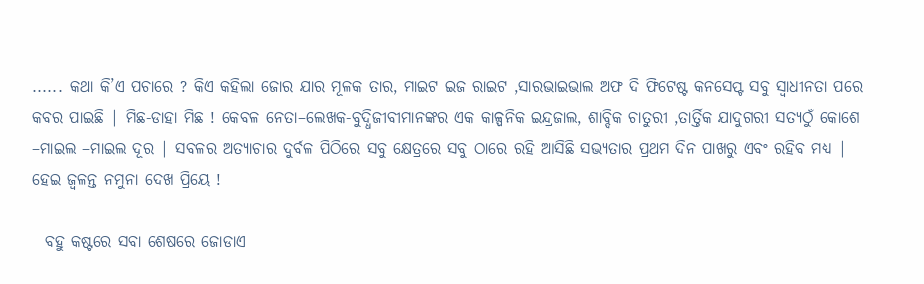...... କଥା କି’ଏ ପଚାରେ ? କିଏ କହିଲା ଜୋର ଯାର ମୂଳକ ତାର, ମାଇଟ ଇଜ ରାଇଟ ,ସାରଭାଇଭାଲ ଅଫ ଦି ଫିଟେଷ୍ଟ କନସେପ୍ଟ ସବୁ ସ୍ଵାଧୀନତା ପରେ କବର ପାଇଛି | ମିଛ-ଡାହା ମିଛ ! କେବଳ ନେତା–ଲେଖକ-ବୁଦ୍ଧିଜୀବୀମାନଙ୍କର ଏକ କାଳ୍ପନିକ ଇନ୍ଦ୍ରଜାଲ, ଶାବ୍ଦିକ ଚାତୁରୀ ,ତାର୍ତ୍ତିକ ଯାଦୁଗରୀ ସତ୍ୟଠୁଁ କୋଶେ –ମାଇଲ –ମାଇଲ ଦୂର | ସବଳର ଅତ୍ୟାଚାର ଦୁର୍ବଳ ପିଠିରେ ସବୁ କ୍ଷେତ୍ରରେ ସବୁ ଠାରେ ରହି ଆସିଛି ସଭ୍ୟତାର ପ୍ରଥମ ଦିନ ପାଖରୁ ଏବଂ ରହିବ ମଧ୍ୟ | ହେଇ ଜ୍ଵଳନ୍ତ ନମୁନା ଦେଖ ପ୍ରିୟେ !

  ବହୁ କଷ୍ଟରେ ସବା ଶେଷରେ ଜୋଡାଏ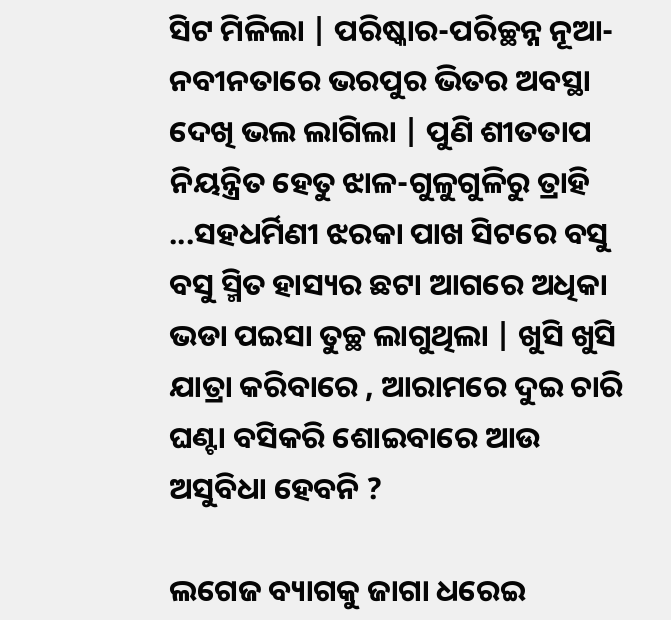ସିଟ ମିଳିଲା | ପରିଷ୍କାର-ପରିଚ୍ଛନ୍ନ ନୂଆ-ନବୀନତାରେ ଭରପୁର ଭିତର ଅବସ୍ଥା ଦେଖି ଭଲ ଲାଗିଲା | ପୁଣି ଶୀତତାପ ନିୟନ୍ତ୍ରିତ ହେତୁ ଝାଳ-ଗୁଳୁଗୁଳିରୁ ତ୍ରାହି ...ସହଧର୍ମିଣୀ ଝରକା ପାଖ ସିଟରେ ବସୁ ବସୁ ସ୍ମିତ ହାସ୍ୟର ଛଟା ଆଗରେ ଅଧିକା ଭଡା ପଇସା ତୁଚ୍ଛ ଲାଗୁଥିଲା | ଖୁସି ଖୁସି ଯାତ୍ରା କରିବାରେ , ଆରାମରେ ଦୁଇ ଚାରି ଘଣ୍ଟା ବସିକରି ଶୋଇବାରେ ଆଉ ଅସୁବିଧା ହେବନି ?

ଲଗେଜ ବ୍ୟାଗକୁ ଜାଗା ଧରେଇ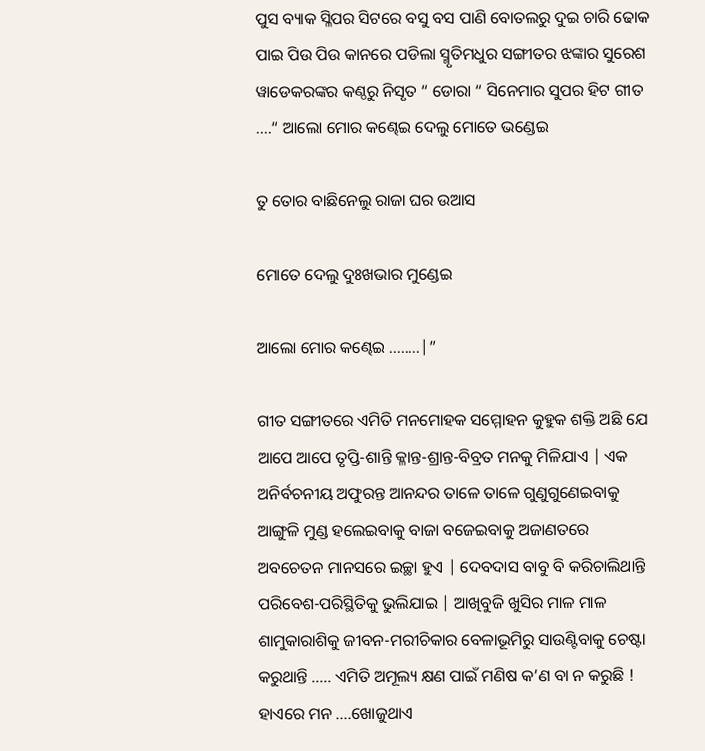ପୁସ ବ୍ୟାକ ସ୍ଳିପର ସିଟରେ ବସୁ ବସ ପାଣି ବୋତଲରୁ ଦୁଇ ଚାରି ଢୋକ ପାଇ ପିଉ ପିଉ କାନରେ ପଡିଲା ସ୍ମୃତିମଧୁର ସଙ୍ଗୀତର ଝଙ୍କାର ସୁରେଶ ୱାଡେକରଙ୍କର କଣ୍ଠରୁ ନିସୃତ “ ଡୋରା “ ସିନେମାର ସୁପର ହିଟ ଗୀତ ....“ ଆଲୋ ମୋର କଣ୍ଢେଇ ଦେଲୁ ମୋତେ ଭଣ୍ଡେଇ

ତୁ ତୋର ବାଛିନେଲୁ ରାଜା ଘର ଉଆସ

ମୋତେ ଦେଲୁ ଦୁଃଖଭାର ମୁଣ୍ଡେଇ

ଆଲୋ ମୋର କଣ୍ଢେଇ ........|”

ଗୀତ ସଙ୍ଗୀତରେ ଏମିତି ମନମୋହକ ସମ୍ମୋହନ କୁହୁକ ଶକ୍ତି ଅଛି ଯେ ଆପେ ଆପେ ତୃପ୍ତି-ଶାନ୍ତି କ୍ଳାନ୍ତ-ଶ୍ରାନ୍ତ-ବିବ୍ରତ ମନକୁ ମିଳିଯାଏ | ଏକ ଅନିର୍ବଚନୀୟ ଅଫୁରନ୍ତ ଆନନ୍ଦର ତାଳେ ତାଳେ ଗୁଣୁଗୁଣେଇବାକୁ ଆଙ୍ଗୁଳି ମୁଣ୍ଡ ହଲେଇବାକୁ ବାଜା ବଜେଇବାକୁ ଅଜାଣତରେ ଅବଚେତନ ମାନସରେ ଇଚ୍ଛା ହୁଏ | ଦେବଦାସ ବାବୁ ବି କରିଚାଲିଥାନ୍ତି ପରିବେଶ-ପରିସ୍ଥିତିକୁ ଭୁଲିଯାଇ | ଆଖିବୁଜି ଖୁସିର ମାଳ ମାଳ ଶାମୁକାରାଶିକୁ ଜୀବନ-ମରୀଚିକାର ବେଳାଭୂମିରୁ ସାଉଣ୍ଟିବାକୁ ଚେଷ୍ଟା କରୁଥାନ୍ତି ..... ଏମିତି ଅମୂଲ୍ୟ କ୍ଷଣ ପାଇଁ ମଣିଷ କ’ଣ ବା ନ କରୁଛି ! ହାଏରେ ମନ ....ଖୋଜୁଥାଏ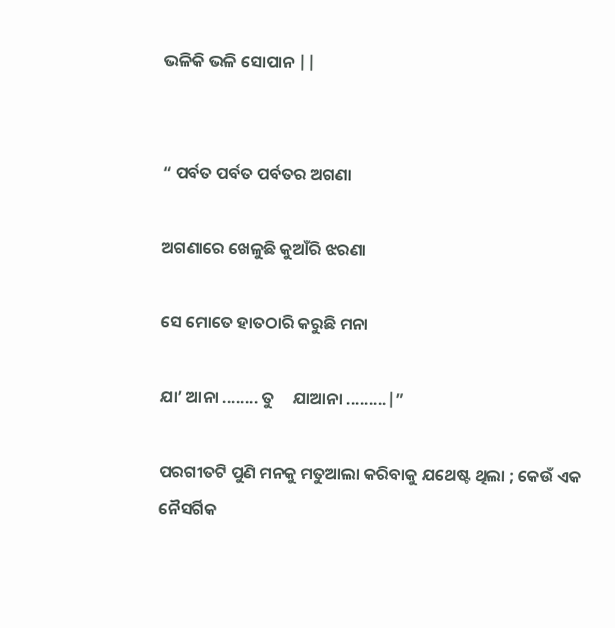ଭଳିକି ଭଳି ସୋପାନ ||


“ ପର୍ବତ ପର୍ବତ ପର୍ବତର ଅଗଣା

ଅଗଣାରେ ଖେଳୁଛି କୁଆଁରି ଝରଣା

ସେ ମୋତେ ହାତଠାରି କରୁଛି ମନା

ଯା’ ଆନା ........ ତୁ     ଯାଆନା .........|”

ପରଗୀତଟି ପୁଣି ମନକୁ ମତୁଆଲା କରିବାକୁ ଯଥେଷ୍ଟ ଥିଲା ; କେଉଁ ଏକ ନୈସର୍ଗିକ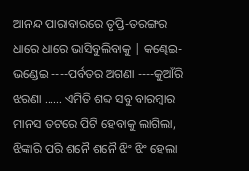ଆନନ୍ଦ ପାରାବାରରେ ତୃପ୍ତି-ତରଙ୍ଗର ଧାରେ ଧାରେ ଭାସିବୁଲିବାକୁ | କଣ୍ଢେଇ-ଭଣ୍ଡେଇ ----ପର୍ବତର ଅଗଣା ----କୁଆଁରି ଝରଣା ...... ଏମିତି ଶବ୍ଦ ସବୁ ବାରମ୍ବାର ମାନସ ତଟରେ ପିଟି ହେବାକୁ ଲାଗିଲା, ଝିଙ୍କାରି ପରି ଶନୈ ଶନୈ ଝିଂ ଝିଂ ହେଲା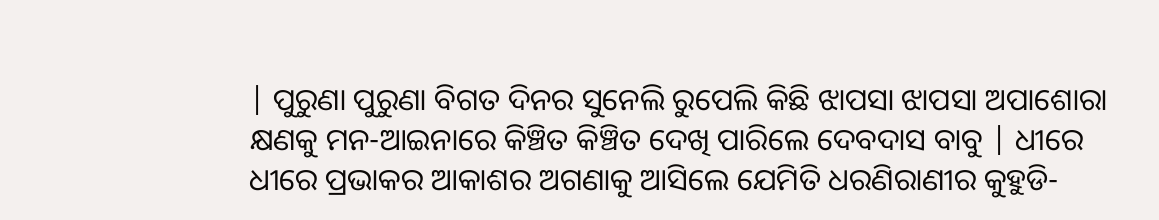| ପୁରୁଣା ପୁରୁଣା ବିଗତ ଦିନର ସୁନେଲି ରୁପେଲି କିଛି ଝାପସା ଝାପସା ଅପାଶୋରା କ୍ଷଣକୁ ମନ-ଆଇନାରେ କିଞ୍ଚିତ କିଞ୍ଚିତ ଦେଖି ପାରିଲେ ଦେବଦାସ ବାବୁ | ଧୀରେ ଧୀରେ ପ୍ରଭାକର ଆକାଶର ଅଗଣାକୁ ଆସିଲେ ଯେମିତି ଧରଣିରାଣୀର କୁହୁଡି-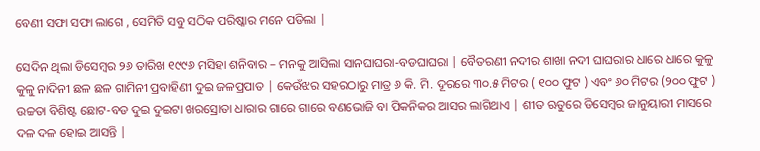ବେଣୀ ସଫା ସଫା ଲାଗେ , ସେମିତି ସବୁ ସଠିକ ପରିଷ୍କାର ମନେ ପଡିଲା |

ସେଦିନ ଥିଲା ଡିସେମ୍ବର ୨୬ ତାରିଖ ୧୯୯୬ ମସିହା ଶନିବାର – ମନକୁ ଆସିଲା ସାନଘାଘରା-ବଡଘାଘରା | ବୈତରଣୀ ନଦୀର ଶାଖା ନଦୀ ଘାଘରାର ଧାରେ ଧାରେ କୁଳୁ କୁଳୁ ନାଦିନୀ ଛଳ ଛଳ ଗାମିନୀ ପ୍ରବାହିଣୀ ଦୁଇ ଜଳପ୍ରପାତ | କେଉଁଝର ସହରଠାରୁ ମାତ୍ର ୬ କି. ମି. ଦୂରରେ ୩୦.୫ ମିଟର ( ୧୦୦ ଫୁଟ ) ଏବଂ ୬୦ ମିଟର (୨୦୦ ଫୁଟ ) ଉଚ୍ଚତା ବିଶିଷ୍ଟ ଛୋଟ-ବଡ ଦୁଇ ଦୁଇଟା ଖରସ୍ରୋତା ଧାରାର ଗାରେ ଗାରେ ବଣଭୋଜି ବା ପିକନିକର ଆସର ଲାଗିଥାଏ | ଶୀତ ଋତୁରେ ଡିସେମ୍ବର ଜାନୁୟାରୀ ମାସରେ ଦଳ ଦଳ ହୋଇ ଆସନ୍ତି |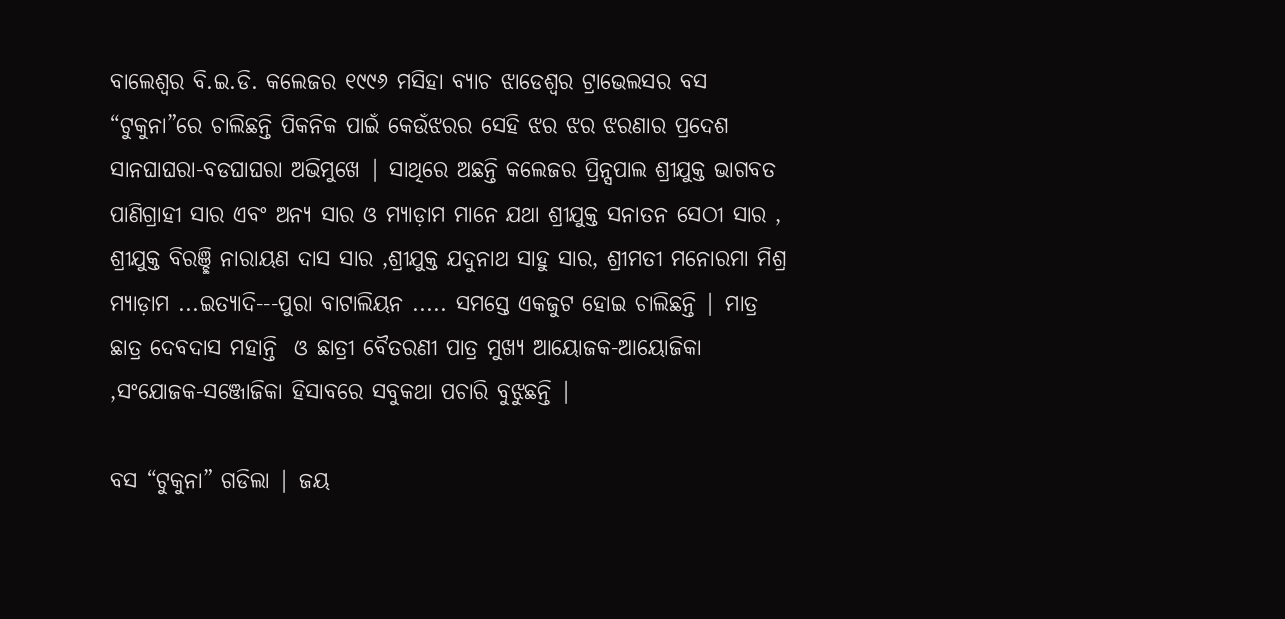ବାଲେଶ୍ଵର ବି.ଇ.ଡି. କଲେଜର ୧୯୯୬ ମସିହା ବ୍ୟାଚ ଝାଡେଶ୍ଵର ଟ୍ରାଭେଲସର ବସ “ଟୁକୁନା”ରେ ଚାଲିଛନ୍ତି ପିକନିକ ପାଇଁ କେଉଁଝରର ସେହି ଝର ଝର ଝରଣାର ପ୍ରଦେଶ ସାନଘାଘରା-ବଡଘାଘରା ଅଭିମୁଖେ | ସାଥିରେ ଅଛନ୍ତି କଲେଜର ପ୍ରିନ୍ସପାଲ ଶ୍ରୀଯୁକ୍ତ ଭାଗବତ ପାଣିଗ୍ରାହୀ ସାର ଏବଂ ଅନ୍ୟ ସାର ଓ ମ୍ୟାଡ଼ାମ ମାନେ ଯଥା ଶ୍ରୀଯୁକ୍ତ ସନାତନ ସେଠୀ ସାର , ଶ୍ରୀଯୁକ୍ତ ବିରଞ୍ଛି ନାରାୟଣ ଦାସ ସାର ,ଶ୍ରୀଯୁକ୍ତ ଯଦୁନାଥ ସାହୁ ସାର, ଶ୍ରୀମତୀ ମନୋରମା ମିଶ୍ର ମ୍ୟାଡ଼ାମ ...ଇତ୍ୟାଦି---ପୁରା ବାଟାଲିୟନ ..... ସମସ୍ତେ ଏକଜୁଟ ହୋଇ ଚାଲିଛନ୍ତି | ମାତ୍ର ଛାତ୍ର ଦେବଦାସ ମହାନ୍ତି  ଓ ଛାତ୍ରୀ ବୈତରଣୀ ପାତ୍ର ମୁଖ୍ୟ ଆୟୋଜକ-ଆୟୋଜିକା ,ସଂଯୋଜକ-ସଞ୍ଜୋଜିକା ହିସାବରେ ସବୁକଥା ପଚାରି ବୁଝୁଛନ୍ତି |

ବସ “ଟୁକୁନା” ଗଡିଲା | ଜୟ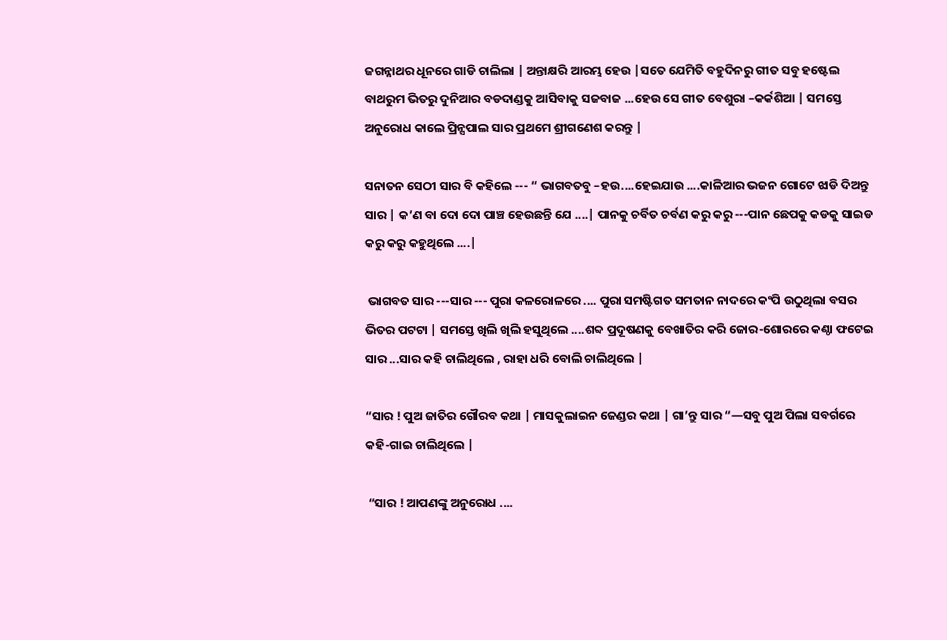ଜଗନ୍ନାଥର ଧୂନରେ ଗାଡି ଚାଲିଲା | ଅନ୍ତାକ୍ଷରି ଆରମ୍ଭ ହେଉ |ସତେ ଯେମିତି ବହୁଦିନରୁ ଗୀତ ସବୁ ହଷ୍ଟେଲ ବାଥରୁମ ଭିତରୁ ଦୁନିଆର ବଡଦାଣ୍ଡକୁ ଆସିବାକୁ ସଜବାଜ ...ହେଉ ସେ ଗୀତ ବେଶୁରା –କର୍କଶିଆ | ସମସ୍ତେ ଅନୁରୋଧ କାଲେ ପ୍ରିନ୍ସପାଲ ସାର ପ୍ରଥମେ ଶ୍ରୀଗଣେଶ କରନ୍ତୁ |

ସନାତନ ସେଠୀ ସାର ବି କହିଲେ --- “ ଭାଗବତବୁ –ହଉ....ହେଇଯାଉ ....କାଳିଆର ଭଜନ ଗୋଟେ ଝାଡି ଦିଅନ୍ତୁ ସାର | କ’ଣ ବା ଦୋ ଦୋ ପାଞ୍ଚ ହେଉଛନ୍ତି ଯେ ....| ପାନକୁ ଚର୍ବିତ ଚର୍ବଣ କରୁ କରୁ ---ପାନ ଛେପକୁ କଡକୁ ସାଇଡ କରୁ କରୁ କହୁଥିଲେ ....|

 ଭାଗବତ ସାର ---ସାର --- ପୁରା କଳରୋଳରେ .... ପୁରା ସମଷ୍ଟିଗତ ସମତାନ ନାଦରେ କଂପି ଉଠୁଥିଲା ବସର ଭିତର ପଟଟା | ସମସ୍ତେ ଖିଲି ଖିଲି ହସୁଥିଲେ ....ଶବ୍ଦ ପ୍ରଦୂଷଣକୁ ବେଖାତିର କରି ଜୋର-ଶୋରରେ କଣ୍ଠା ଫଟେଇ ସାର ...ସାର କହି ଚାଲିଥିଲେ , ରାହା ଧରି ବୋଲି ଚାଲିଥିଲେ |

“ସାର ! ପୁଅ ଜାତିର ଗୌରବ କଥା | ମାସକୁଲାଇନ ଜେଣ୍ଡର କଥା | ଗା’ନ୍ତୁ ସାର “—ସବୁ ପୁଅ ପିଲା ସବର୍ଗରେ କହି-ଗାଇ ଚାଲିଥିଲେ |

 “ସାର ! ଆପଣଙ୍କୁ ଅନୁରୋଧ ....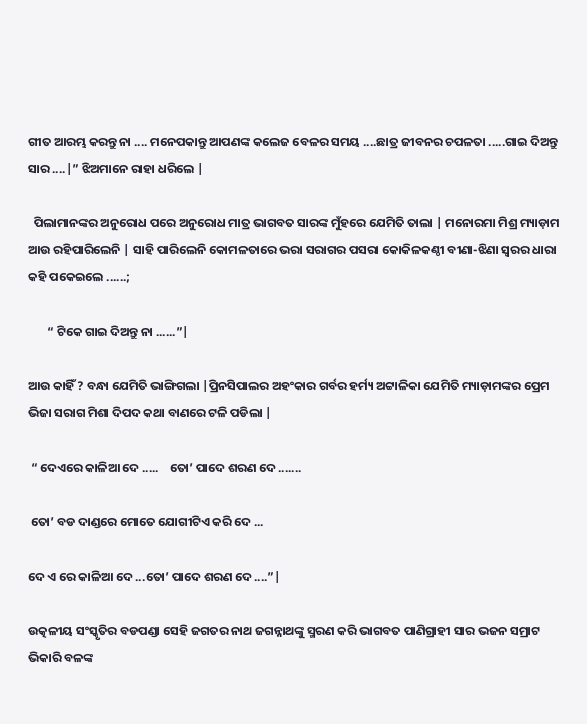ଗୀତ ଆରମ୍ଭ କରନ୍ତୁ ନା .... ମନେପକାନ୍ତୁ ଆପଣଙ୍କ କଲେଜ ବେଳର ସମୟ ....ଛାତ୍ର ଜୀବନର ଚପଳତା .....ଗାଇ ଦିଅନ୍ତୁ ସାର ....|” ଝିଅମାନେ ରାହା ଧରିଲେ |

  ପିଲାମାନଙ୍କର ଅନୁରୋଧ ପରେ ଅନୁରୋଧ ମାତ୍ର ଭାଗବତ ସାରଙ୍କ ମୁଁହରେ ଯେମିତି ତାଲା | ମନୋରମା ମିଶ୍ର ମ୍ୟାଡ଼ାମ ଆଉ ରହିପାରିଲେନି | ସାହି ପାରିଲେନି କୋମଳତାରେ ଭରା ସରାଗର ପସରା କୋକିଳକଣ୍ଠୀ ବୀଣା-ଝିଣା ସ୍ଵରର ଧାରା କହି ପକେଇଲେ ......;

       “ ଟିକେ ଗାଇ ଦିଅନ୍ତୁ ନା ......”|

ଆଉ କାହିଁ ? ବନ୍ଧା ଯେମିତି ଭାଙ୍ଗିଗଲା |ପ୍ରିନସିପାଲର ଅହଂକାର ଗର୍ବର ହର୍ମ୍ୟ ଅଟ୍ଟାଳିକା ଯେମିତି ମ୍ୟାଡ଼ାମଙ୍କର ପ୍ରେମ ଭିଜା ସରାଗ ମିଶା ଦିପଦ କଥା ବାଣରେ ଟଳି ପଡିଲା |

 “ ଦେଏରେ କାଳିଆ ଦେ .....    ତୋ’ ପାଦେ ଶରଣ ଦେ .......

 ତୋ’ ବଡ ଦାଣ୍ଡରେ ମୋତେ ଯୋଗୀଟିଏ କରି ଦେ ...

ଦେ ଏ ରେ କାଳିଆ ଦେ ...ତୋ’ ପାଦେ ଶରଣ ଦେ ....”|

ଉତ୍କଳୀୟ ସଂସ୍କୃତିର ବଡପଣ୍ଡା ସେହି ଜଗତର ନାଥ ଜଗନ୍ନାଥଙ୍କୁ ସ୍ମରଣ କରି ଭାଗବତ ପାଣିଗ୍ରାହୀ ସାର ଭଜନ ସମ୍ରାଟ ଭିକାରି ବଳଙ୍କ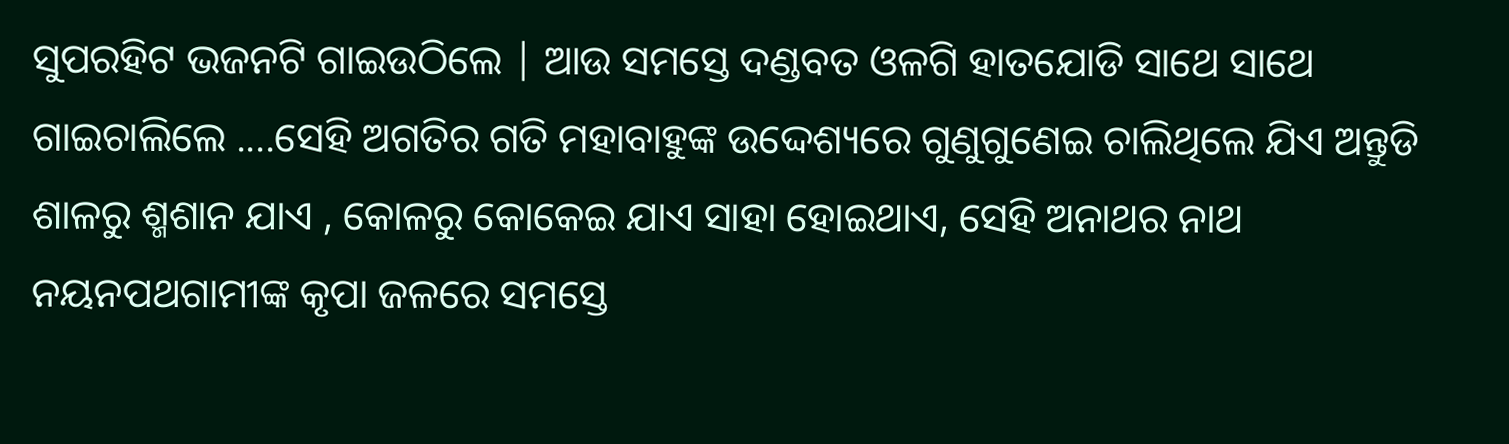ସୁପରହିଟ ଭଜନଟି ଗାଇଉଠିଲେ | ଆଉ ସମସ୍ତେ ଦଣ୍ଡବତ ଓଳଗି ହାତଯୋଡି ସାଥେ ସାଥେ ଗାଇଚାଲିଲେ ....ସେହି ଅଗତିର ଗତି ମହାବାହୁଙ୍କ ଉଦ୍ଦେଶ୍ୟରେ ଗୁଣୁଗୁଣେଇ ଚାଲିଥିଲେ ଯିଏ ଅନ୍ତୁଡି ଶାଳରୁ ଶ୍ମଶାନ ଯାଏ , କୋଳରୁ କୋକେଇ ଯାଏ ସାହା ହୋଇଥାଏ, ସେହି ଅନାଥର ନାଥ ନୟନପଥଗାମୀଙ୍କ କୃପା ଜଳରେ ସମସ୍ତେ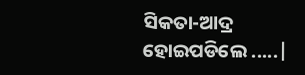ସିକତା-ଆଦ୍ର ହୋଇପଡିଲେ .....|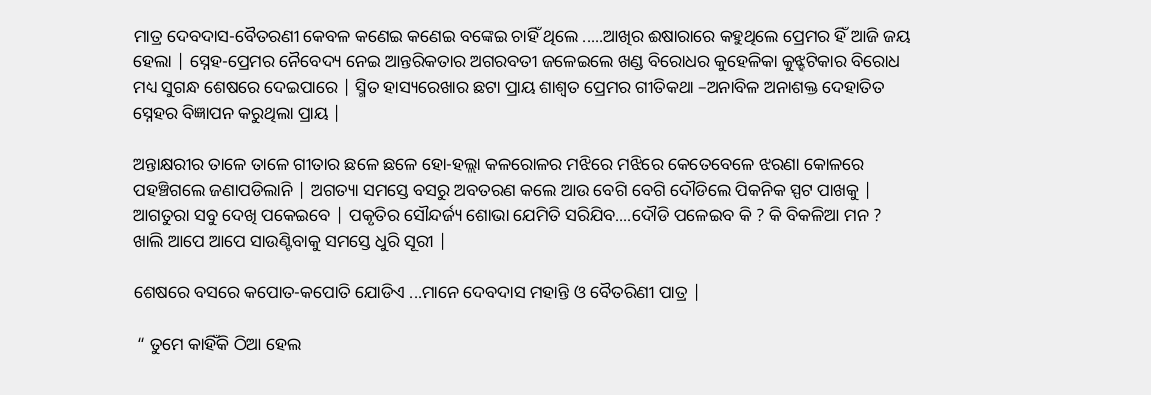ମାତ୍ର ଦେବଦାସ-ବୈତରଣୀ କେବଳ କଣେଇ କଣେଇ ବଙ୍କେଇ ଚାହିଁ ଥିଲେ .....ଆଖିର ଈଷାରାରେ କହୁଥିଲେ ପ୍ରେମର ହିଁ ଆଜି ଜୟ ହେଲା | ସ୍ନେହ-ପ୍ରେମର ନୈବେଦ୍ୟ ନେଇ ଆନ୍ତରିକତାର ଅଗରବତୀ ଜଳେଇଲେ ଖଣ୍ଡ ବିରୋଧର କୁହେଳିକା କୁଝ୍ହଟିକାର ବିରୋଧ ମଧ୍ୟ ସୁଗନ୍ଧ ଶେଷରେ ଦେଇପାରେ | ସ୍ମିତ ହାସ୍ୟରେଖାର ଛଟା ପ୍ରାୟ ଶାଶ୍ଵତ ପ୍ରେମର ଗୀତିକଥା –ଅନାବିଳ ଅନାଶକ୍ତ ଦେହାତିତ ସ୍ନେହର ବିଜ୍ଞାପନ କରୁଥିଲା ପ୍ରାୟ |

ଅନ୍ତାକ୍ଷରୀର ତାଳେ ତାଳେ ଗୀତାର ଛଳେ ଛଳେ ହୋ-ହଲ୍ଲା କଳରୋଳର ମଝିରେ ମଝିରେ କେତେବେଳେ ଝରଣା କୋଳରେ ପହଞ୍ଚିଗଲେ ଜଣାପଡିଲାନି | ଅଗତ୍ୟା ସମସ୍ତେ ବସରୁ ଅବତରଣ କଲେ ଆଉ ବେଗି ବେଗି ଦୌଡିଲେ ପିକନିକ ସ୍ପଟ ପାଖକୁ | ଆଗତୁରା ସବୁ ଦେଖି ପକେଇବେ | ପକୃତିର ସୌନ୍ଦର୍ଜ୍ୟ ଶୋଭା ଯେମିତି ସରିଯିବ....ଦୌଡି ପଳେଇବ କି ? କି ବିକଳିଆ ମନ ? ଖାଲି ଆପେ ଆପେ ସାଉଣ୍ଟିବାକୁ ସମସ୍ତେ ଧୁରି ସୂରୀ |

ଶେଷରେ ବସରେ କପୋତ-କପୋତି ଯୋଡିଏ ...ମାନେ ଦେବଦାସ ମହାନ୍ତି ଓ ବୈତରିଣୀ ପାତ୍ର |

 “ ତୁମେ କାହିଁକି ଠିଆ ହେଲ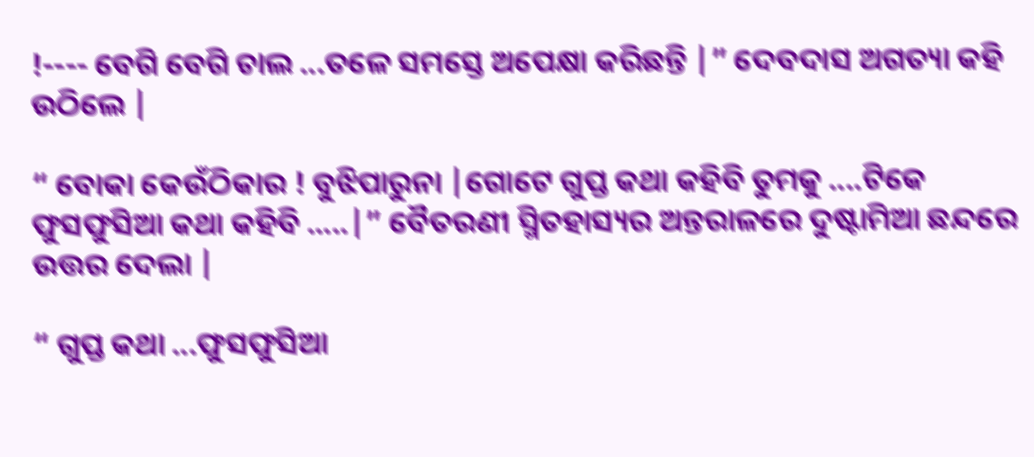!---- ବେଗି ବେଗି ଚାଲ ...ତଳେ ସମସ୍ତେ ଅପେକ୍ଷା କରିଛନ୍ତି |” ଦେବଦାସ ଅଗତ୍ୟା କହି ଉଠିଲେ |

“ ବୋକା କେଉଁଠିକାର ! ବୁଝିପାରୁନା |ଗୋଟେ ଗୁପ୍ତ କଥା କହିବି ତୁମକୁ ....ଟିକେ ଫୁସଫୁସିଆ କଥା କହିବି .....|” ବୈତରଣୀ ସ୍ମିତହାସ୍ୟର ଅନ୍ତରାଳରେ ଦୁଷ୍ଟାମିଆ ଛନ୍ଦରେ ଉତ୍ତର ଦେଲା |

“ ଗୁପ୍ତ କଥା ...ଫୁସଫୁସିଆ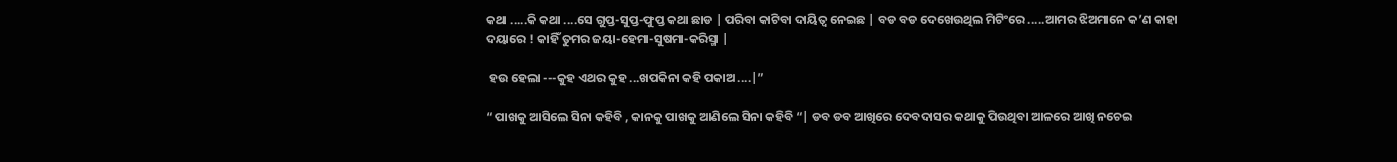କଥା .....କି କଥା ....ସେ ଗୁପ୍ତ-ସୁପ୍ତ-ଫୁପ୍ତ କଥା ଛାଡ | ପରିବା କାଟିବା ଦାୟିତ୍ଵ ନେଇଛ | ବଡ ବଡ ଦେଖେଉଥିଲ ମିଟିଂରେ .....ଆମର ଝିଅମାନେ କ’ଣ କାହା ଦୟାରେ ! କାହିଁ ତୁମର ଜୟା-ହେମା-ସୁଷମା-କରିସ୍ମା |

 ହଉ ହେଲା ---କୁହ ଏଥର କୁହ ...ଖପକିନା କହି ପକାଅ ....|”

“ ପାଖକୁ ଆସିଲେ ସିନା କହିବି , କାନକୁ ପାଖକୁ ଆଣିଲେ ସିନା କହିବି “| ଡବ ଡବ ଆଖିରେ ଦେବଦାସର କଥାକୁ ପିଉଥିବା ଆଳରେ ଆଖି ନଚେଇ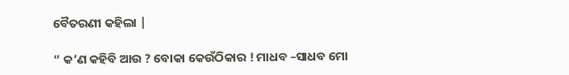ବୈତରଣୀ କହିଲା |

“ କ’ଣ କହିବି ଆଉ ? ବୋକା କେଉଁଠିକାର ! ମାଧବ –ସାଧବ ମୋ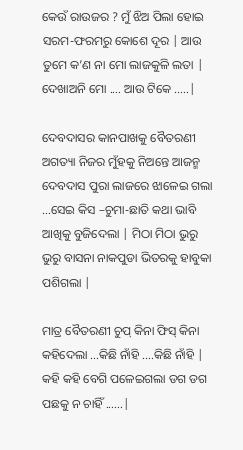କେଉଁ ରାଉଜର ? ମୁଁ ଝିଅ ପିଲା ହୋଇ ସରମ-ଫରମରୁ କୋଶେ ଦୂର | ଆଉ ତୁମେ କ’ଣ ନା ମୋ ଲାଜକୁଳି ଲତା | ଦେଖାଅନି ମୋ .... ଆଉ ଟିକେ .....|

ଦେବଦାସର କାନପାଖକୁ ବୈତରଣୀ ଅଗତ୍ୟା ନିଜର ମୁଁହକୁ ନିଅନ୍ତେ ଆଜନ୍ମ ଦେବଦାସ ପୁରା ଲାଜରେ ଝାଳେଇ ଗଲା ...ସେଇ କିସ –ଚୁମା-ଛାତି କଥା ଭାବି ଆଖିକୁ ବୁଜିଦେଲା | ମିଠା ମିଠା ଭୁରୁ ଭୁରୁ ବାସନା ନାକପୁଡା ଭିତରକୁ ହାବୁକା ପଶିଗଲା |

ମାତ୍ର ବୈତରଣୀ ଚୁପ୍ କିନା ଫିସ୍ କିନା କହିଦେଲା ...କିଛି ନାଁହି ....କିଛି ନାଁହି | କହି କହି ବେଗି ପଳେଇଗଲା ଡଗ ଡଗ ପଛକୁ ନ ଚାହିଁ ......|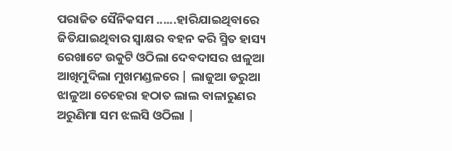ପରାଜିତ ସୈନିକସମ ......ହାରିଯାଇଥିବାରେ ଜିତିଯାଇଥିବାର ସ୍ଵାକ୍ଷର ବହନ କରି ସ୍ମିତ ହାସ୍ୟ ରେଖାଟେ ଉକୁଟି ଓଠିଲା ଦେବଦାସର ଝାଳୁଆ ଆଖିମୁଦିଲା ମୁଖମଣ୍ଡଳରେ | ଲାଜୁଆ ଡରୁଆ ଝାଳୁଆ ଚେହେରା ହଠାତ ଲାଲ ବାଳାରୁଣର ଅରୁଣିମା ସମ ଝଲସି ଓଠିଲା |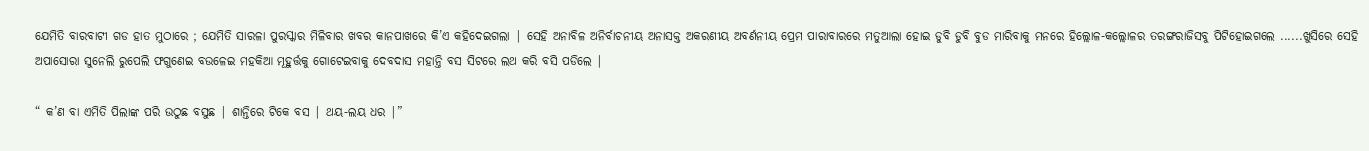ଯେମିତି ବାରବାଟୀ ଗଡ ହାତ ମୁଠାରେ ; ଯେମିତି ସାରଳା ପୁରସ୍କାର ମିଳିବାର ଖବର କାନପାଖରେ କି’ଏ କହିଦେଇଗଲା | ସେହି ଅନାବିଳ ଅନିର୍ବାଚନୀୟ ଅନାସକ୍ତ ଅକରଣୀୟ ଅବର୍ଣନୀୟ ପ୍ରେମ ପାରାବାରରେ ମତୁଆଲା ହୋଇ ଡୁବି ଡୁବି ବୁଡ ମାରିବାକୁ ମନରେ ହିଲ୍ଲୋଳ-କଲ୍ଲୋଳର ତରଙ୍ଗରାଜିସବୁ ପିଟିହୋଇଗଲେ ......ଖୁସିରେ ସେହି ଅପାସୋରା ସୁନେଲି ରୁପେଲି ଫଗୁଣେଇ ବଉଳେଇ ମହକିଆ ମୂହୁର୍ତ୍ତକୁ ଗୋଟେଇବାକୁ ଦେବଦାସ ମହାନ୍ତି ବସ ସିଟରେ ଲଥ କରି ବସି ପଡିଲେ |

“ କ’ଣ ବା ଏମିତି ପିଲାଙ୍କ ପରି ଉଠୁଛ ବସୁଛ | ଶାନ୍ତିରେ ଟିକେ ବସ | ଥୟ-ଲୟ ଧର |”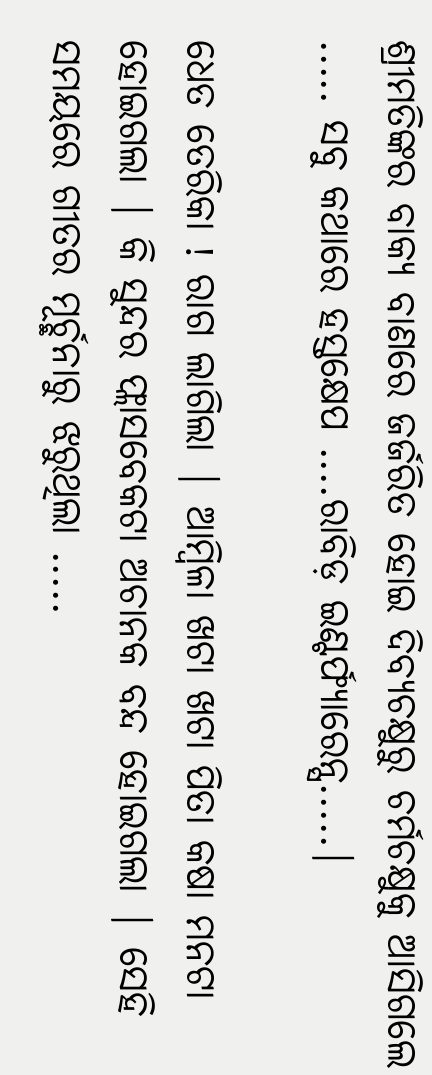ଶ୍ରୀମତିଙ୍କର ବାକ୍ୟ ବାଣରେ ଜର୍ଜରିତ ହୋଇ ଦିବ୍ୟଚକ୍ଷୁରୁ ଚର୍ମଚକ୍ଷୁକୁ ଆସିଗଲେ ..... ସବୁ କଥାରେ ହସ୍ତକ୍ଷେପ ....ରାବିଡ଼ ଇଣ୍ଟର୍ଫ୍ୟାରେନ୍ସ.....|

ଧେତ ତେରିକା ! ରାଗ ଲାଗିଲା | ଆମ୍ବିଳା ଖଟା ଖଟା ପିତା କଷା ମନଟା ହୋଇଗଲା | କି ସୁନ୍ଦର ଫ୍ଲାସବେକଟା ଅଚାନକ ବନ୍ଦ ହୋଇଗଲା | ସେହି ସମୟରେ ଗୀତର ମୂର୍ଚ୍ଛନାରୁ ଝରୁଥିଲା .....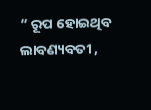“ ରୂପ ହୋଇଥିବ ଲାବଣ୍ୟବତୀ ,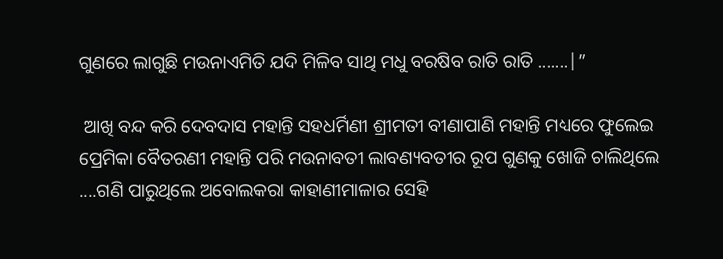ଗୁଣରେ ଲାଗୁଛି ମଉନାଏମିତି ଯଦି ମିଳିବ ସାଥି ମଧୁ ବରଷିବ ରାତି ରାତି .......|”

 ଆଖି ବନ୍ଦ କରି ଦେବଦାସ ମହାନ୍ତି ସହଧର୍ମିଣୀ ଶ୍ରୀମତୀ ବୀଣାପାଣି ମହାନ୍ତି ମଧ୍ୟରେ ଫୁଲେଇ ପ୍ରେମିକା ବୈତରଣୀ ମହାନ୍ତି ପରି ମଉନାବତୀ ଲାବଣ୍ୟବତୀର ରୂପ ଗୁଣକୁ ଖୋଜି ଚାଲିଥିଲେ ....ଗଣି ପାରୁଥିଲେ ଅବୋଲକରା କାହାଣୀମାଳାର ସେହି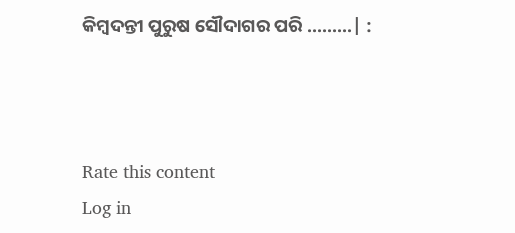କିମ୍ବଦନ୍ତୀ ପୁରୁଷ ସୌଦାଗର ପରି .........| :



Rate this content
Log in